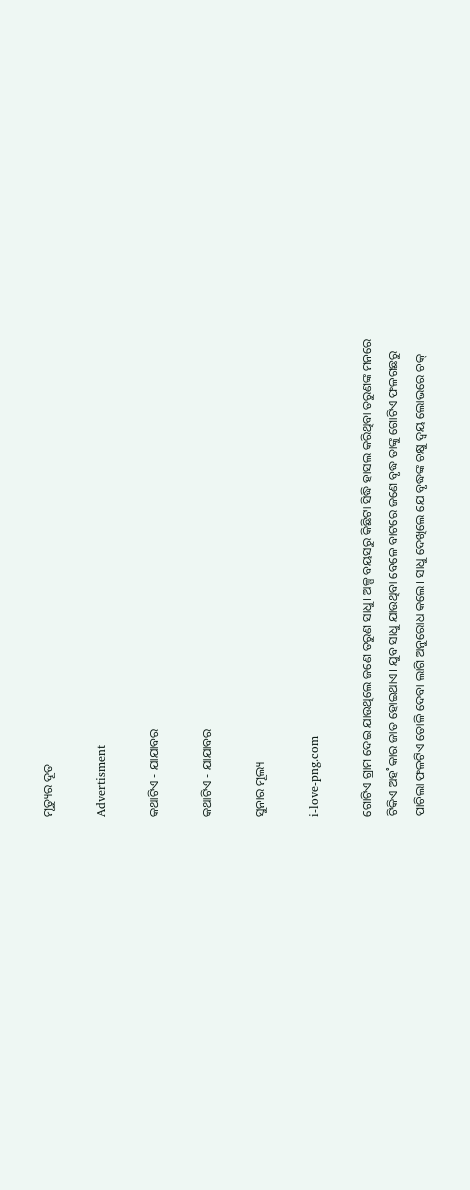ମୃତ୍ୟୁର ଦୂତ

Advertisment

କଥାଟିଏ - ଯାଯାବର

କଥାଟିଏ - ଯାଯାବର

ସୁନାର ମୂଲ୍ୟ

i-love-png.com

ଗୋଟିଏ ଗ୍ରାମ ଦେଇ ଯାଉଥିଲେ ଜଣେ ତରୁଣ ସାଧୁ। ଅଳ୍ପ ବୟସରୁ କିଛିଟା ସିଦ୍ଧି ହାସଲ କରିଥିବା ତରୁଣଙ୍କ ମନରେ ଟିକିଏ ଅହ˚କାର ଜାତ ହୋଇଥାଏ। ଯୁବ ସାଧୁ ଯାଉଥିବା ବେଳେ ବାଟରେ ଜଣେ ବୃଦ୍ଧ ତାଙ୍କୁ ଗୋଟିଏ ଫଳଗଛରୁ ପାଚିଲା ଫଳଟିଏ ତୋଳି ଦେବା ଲାଗି ଅନୁରୋଧ କଲେ। ସାଧୁ ଦେଖିଲେ ଯେ ବୃଦ୍ଧଙ୍କ ଚକ୍ଷୁ ଦ୍ବୟ ଲୋଭରେ ଚକ୍‌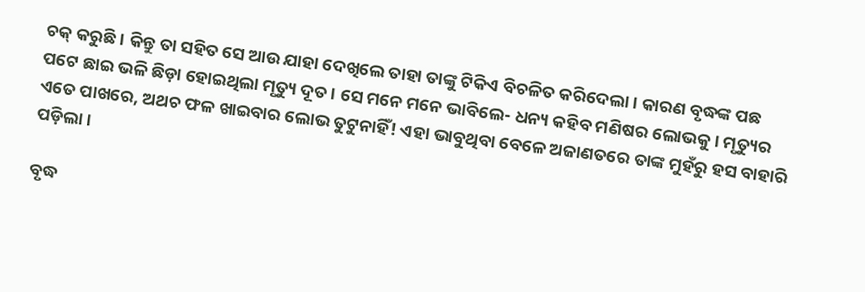ଚକ୍‌ କରୁଛି। କିନ୍ତୁ ତା ସହିତ ସେ ଆଉ ଯାହା ଦେଖିଲେ ତାହା ତାଙ୍କୁ ଟିକିଏ ବିଚଳିତ କରିଦେଲା। କାରଣ ବୃଦ୍ଧଙ୍କ ପଛ ପଟେ ଛାଇ ଭଳି ଛିଡ଼ା ହୋଇଥିଲା ମୃତ୍ୟୁ ଦୂତ। ସେ ମନେ ମନେ ଭାବିଲେ- ଧନ୍ୟ କହିବ ମଣିଷର ଲୋଭକୁ। ମୃତ୍ୟୁର ଏତେ ପାଖରେ, ଅଥଚ ଫଳ ଖାଇବାର ଲୋଭ ତୁଟୁନାହିଁ! ଏହା ଭାବୁଥିବା ବେଳେ ଅଜାଣତରେ ତାଙ୍କ ମୁହଁରୁ ହସ ବାହାରି ପଡ଼ିଲା।

ବୃଦ୍ଧ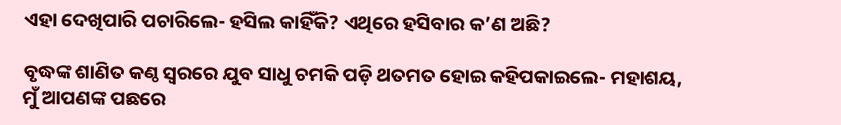ଏହା ଦେଖିପାରି ପଚାରିଲେ- ହସିଲ କାହିଁକି? ଏଥିରେ ହସିବାର କ’ଣ ଅଛି?

ବୃଦ୍ଧଙ୍କ ଶାଣିତ କଣ୍ଠ ସ୍ବରରେ ଯୁବ ସାଧୁ ଚମକି ପଡ଼ି ଥତମତ ହୋଇ କହିପକାଇଲେ- ମହାଶୟ, ମୁଁ ଆପଣଙ୍କ ପଛରେ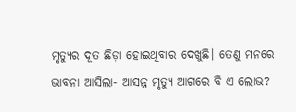ମୃତ୍ୟୁର ଦୂତ ଛିଡ଼ା ହୋଇଥିବାର ଦେଖୁଛି। ତେଣୁ ମନରେ ଭାବନା ଆସିଲା- ଆସନ୍ନ ମୃତ୍ୟୁ ଆଗରେ ବି ଏ ଲୋଭ?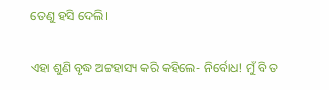ତେଣୁ ହସି ଦେଲି।

ଏହା ଶୁଣି ବୃଦ୍ଧ ଅଟ୍ଟହାସ୍ୟ କରି କହିଲେ- ନିର୍ବୋଧ! ମୁଁ ବି ତ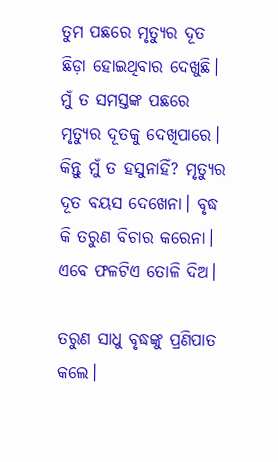ତୁମ ପଛରେ ମୃତ୍ୟୁର ଦୂତ ଛିଡ଼ା ହୋଇଥିବାର ଦେଖୁଛି। ମୁଁ ତ ସମସ୍ତଙ୍କ ପଛରେ ମୃତ୍ୟୁର ଦୂତକୁ ଦେଖିପାରେ। କିନ୍ତୁ ମୁଁ ତ ହସୁନାହିଁ? ମୃତ୍ୟୁର ଦୂତ ବୟସ ଦେଖେନା। ବୃଦ୍ଧ କି ତରୁଣ ବିଚାର କରେନା। ଏବେ ଫଳଟିଏ ତୋଳି ଦିଅ।

ତରୁଣ ସାଧୁ ବୃଦ୍ଧଙ୍କୁ ପ୍ରଣିପାତ କଲେ।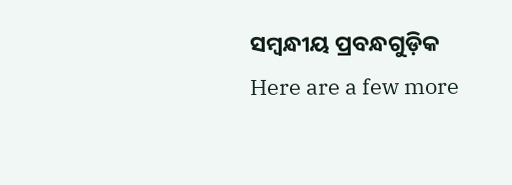ସମ୍ବନ୍ଧୀୟ ପ୍ରବନ୍ଧଗୁଡ଼ିକ
Here are a few more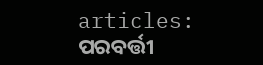articles:
ପରବର୍ତ୍ତୀ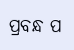ପ୍ରବନ୍ଧ ପ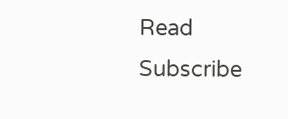Read
Subscribe